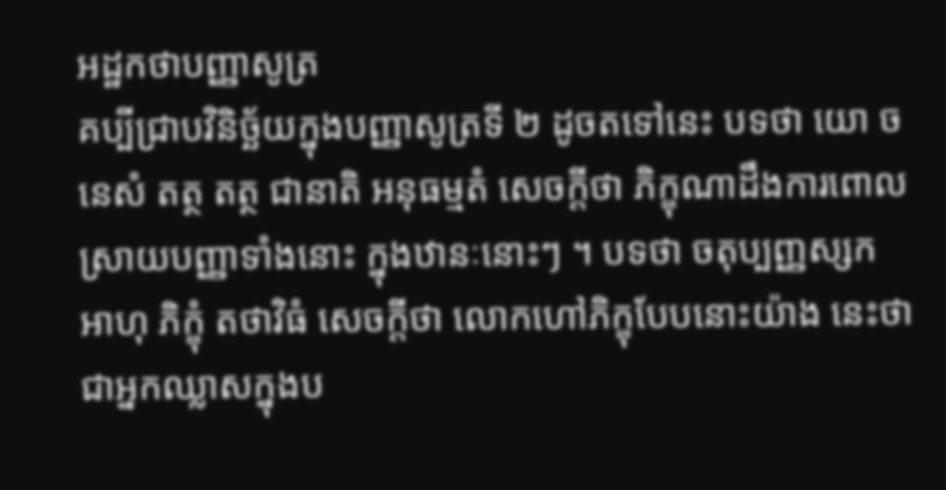អដ្ឋកថាបញ្ញាសូត្រ
គប្បីជ្រាបវិនិច្ឆ័យក្នុងបញ្ញាសូត្រទី ២ ដូចតទៅនេះ បទថា យោ ច នេសំ តត្ថ តត្ថ ជានាតិ អនុធម្មតំ សេចក្តីថា ភិក្ខុណាដឹងការពោល ស្រាយបញ្ញាទាំងនោះ ក្នុងឋានៈនោះៗ ។ បទថា ចតុប្បញ្ញស្សក អាហុ ភិក្ខុំ តថាវិធំ សេចក្តីថា លោកហៅភិក្ខុបែបនោះយ៉ាង នេះថា ជាអ្នកឈ្លាសក្នុងប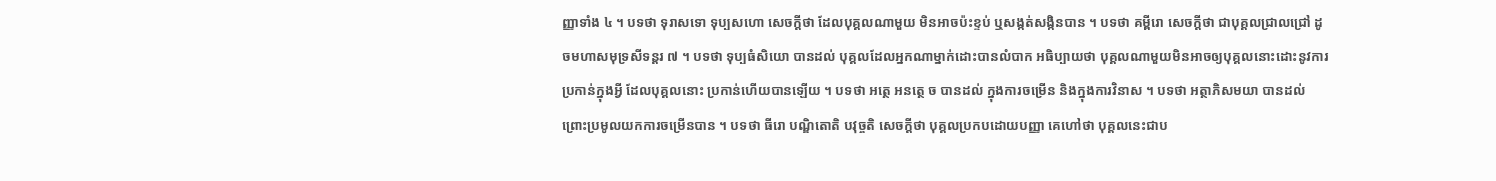ញ្ញាទាំង ៤ ។ បទថា ទុរាសទោ ទុប្បសហោ សេចក្តីថា ដែលបុគ្គលណាមួយ មិនអាចប៉ះខ្ទប់ ឬសង្កត់សង្កិនបាន ។ បទថា គម្ពីរោ សេចក្តីថា ជាបុគ្គលជ្រាលជ្រៅ ដូចមហាសមុទ្រសីទន្តរ ៧ ។ បទថា ទុប្បធំសិយោ បានដល់ បុគ្គលដែលអ្នកណាម្នាក់ដោះបានលំបាក អធិប្បាយថា បុគ្គលណាមួយមិនអាចឲ្យបុគ្គលនោះដោះនូវការប្រកាន់ក្នុងអ្វី ដែលបុគ្គលនោះ ប្រកាន់ហើយបានឡើយ ។ បទថា អត្ថេ អនត្ថេ ច បានដល់ ក្នុងការចម្រើន និងក្នុងការវិនាស ។ បទថា អត្ថាភិសមយា បានដល់ ព្រោះប្រមូលយកការចម្រើនបាន ។ បទថា ធីរោ បណ្ឌិតោតិ បវុច្ចតិ សេចក្តីថា បុគ្គលប្រកបដោយបញ្ញា គេហៅថា បុគ្គលនេះជាប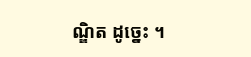ណ្ឌិត ដូច្នេះ ។